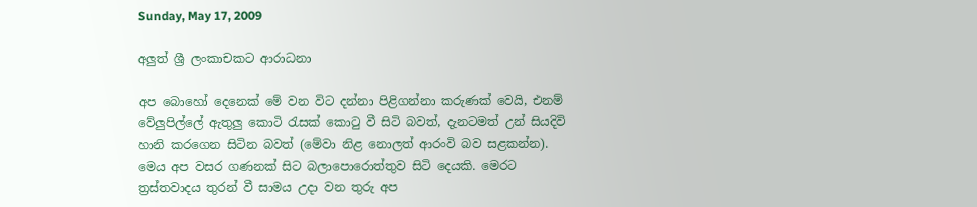Sunday, May 17, 2009

අලුත් ශ්‍රී ලංකාචකට ආරාධනා

අප බොහෝ දෙනෙක් මේ වන විට දන්නා පිළිගන්නා කරුණක් වෙයි, එනම් වේලුපිල්ලේ ඇතුලු කොටි රැසක් කොටු වී සිටි බවත්, දැනටමත් උන් සියදිවි හානි කරගෙන සිටින බවත් (මේවා නිළ නොලත් ආරංවි බව සළකන්න). මෙය අප වසර ගණනක් සිට බලාපොරොත්තුව සිටි දෙයකි. මෙරට ත්‍රස්තවාදය තුරන් වී සාමය උදා වන තුරු අප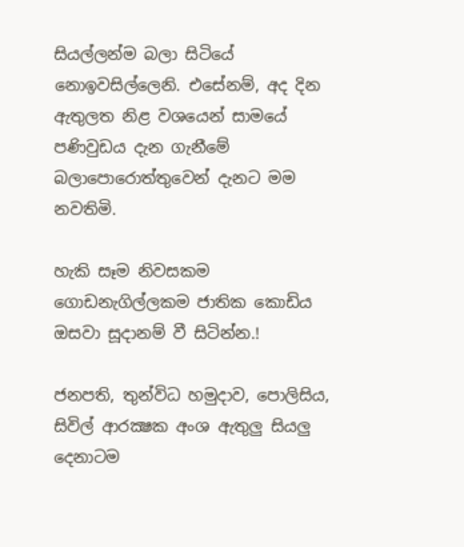සියල්ලන්ම බලා සිටියේ නොඉවසිල්ලෙනි. එසේනම්, අද දින ඇතුලත නිළ වශයෙන් සාමයේ පණිවුඩය දැන ගැනීමේ බලාපොරොත්තුවෙන් දැනට මම නවතිමි.

හැකි සෑම නිවසකම ගොඩනැගිල්ලකම ජාතික කොඩිය ඔසවා සූදානම් වී සිටින්න.!

ජනපති, තුන්විධ හමුදාව, පොලිසිය, සිවිල් ආරක්‍ෂක අංශ ඇතුලු සියලු දෙනාටම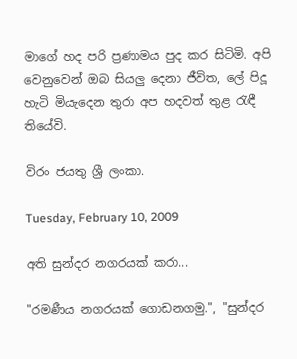මාගේ හද පරි ප්‍රණාමය පුද කර සිටිමි. අපි වෙනුවෙන් ඔබ සියලු දෙනා ජීවිත, ලේ පිදූ හැටි මියැදෙන තුරා අප හදවත් තුළ රැඳී තියේවි.

විරං ජයතු ශ්‍රී ලංකා.

Tuesday, February 10, 2009

අති සුන්දර නගරයක් කරා...

"රමණීය නගරයක් ගොඩනගමු.", "සුන්දර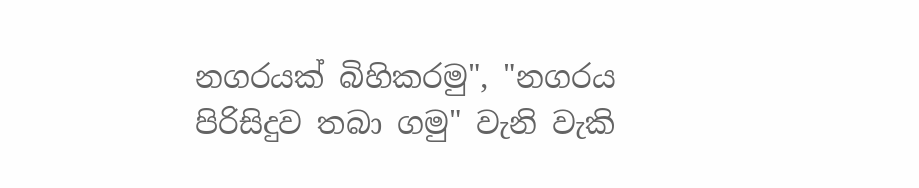නගරයක් බිහිකරමු", "නගරය පිරිසිදුව තබා ගමු" වැනි වැකි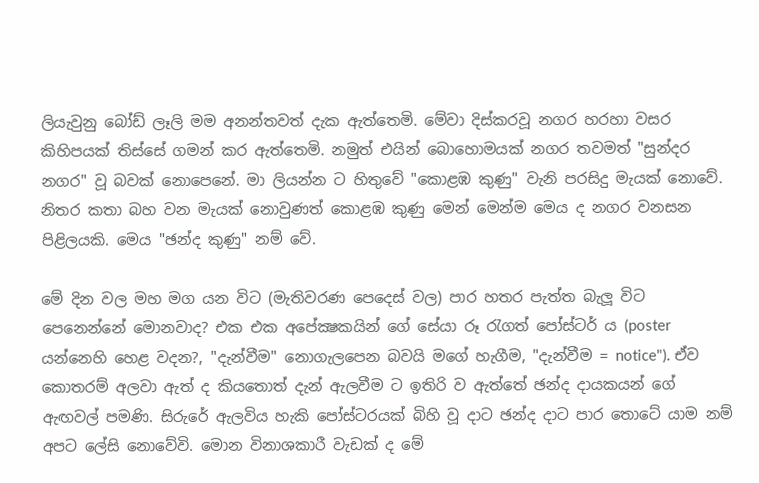ලියැවුනු බෝඩ් ලෑලි මම අනන්තවත් දැක ඇත්තෙමි. මේවා දිස්කරවූ නගර හරහා වසර කිහිපයක් තිස්සේ ගමන් කර ඇත්තෙමි. නමුත් එයින් බොහොමයක් නගර තවමත් "සුන්දර නගර" වූ බවක් නොපෙනේ. මා ලියන්න ට හිතුවේ "කොළඹ කුණු" වැනි පරසිදු මැයක් නොවේ. නිතර කතා බහ වන මැයක් නොවුණත් කොළඹ කුණු මෙන් මෙන්ම මෙය ද නගර වනසන පිළිලයකි. මෙය "ඡන්ද කුණු" නම් වේ.

මේ දින වල මහ මග යන විට (මැතිවරණ පෙදෙස් වල) පාර හතර පැත්ත බැලූ විට පෙනෙන්නේ මොනවාද? එක එක අපේක්‍ෂකයින් ගේ සේයා රූ රැගත් පෝස්ටර් ය (poster යන්නෙහි හෙළ වදන?, "දැන්වීම" නොගැලපෙන බවයි මගේ හැගීම, "දැන්වීම = notice"). ඒව කොතරම් අලවා ඇත් ද කියතොත් දැන් ඇලවීම ට ඉතිරි ව ඇත්තේ ඡන්ද දායකයන් ගේ ඇඟවල් පමණි. සිරුරේ ඇලවිය හැකි පෝස්ටරයක් බිහි වූ දාට ඡන්ද දාට පාර තොටේ යාම නම් අපට ලේසි නොවේවි. මොන විනාශකාරී වැඩක් ද මේ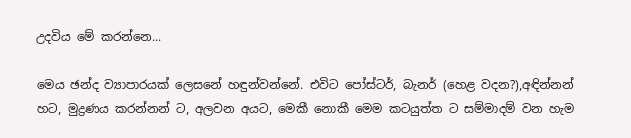උදවිය මේ කරන්නෙ...

මෙය ඡන්ද ව්‍යාපාරයක් ලෙසනේ හඳුන්වන්නේ. එවිට පෝස්ටර්, බැනර් (හෙළ වදන?),අඳින්නන් හට, මුද්‍රණය කරන්නන් ට, අලවන අයට, මෙකී නොකී මෙම කටයුත්ත ට සම්මාදම් වන හැම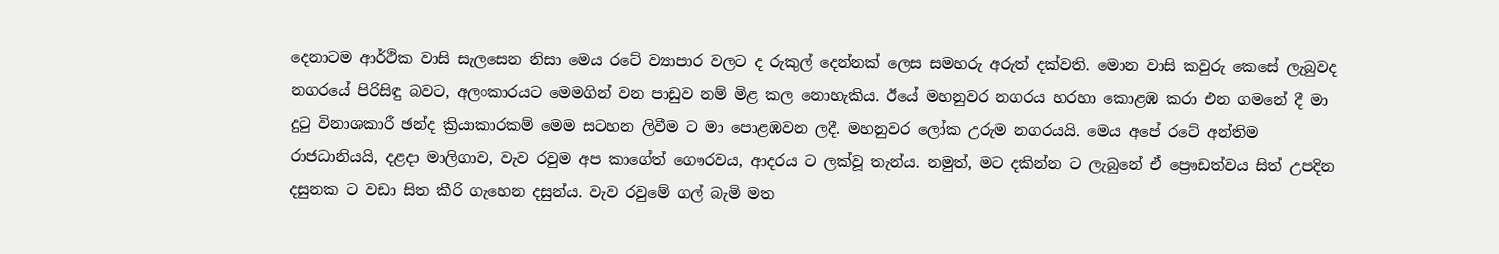දෙනාටම ආර්ථික වාසි සැලසෙන නිසා මෙය රටේ ව්‍යාපාර වලට ද රුකුල් දෙන්නක් ලෙස සමහරු අරුත් දක්වති. මොන වාසි කවුරු කෙසේ ලැබුවද නගරයේ පිරිසිඳු බවට, අලංකාරයට මෙමගින් වන පාඩුව නම් මිළ කල නොහැකිය. ඊයේ මහනුවර නගරය හරහා කොළඹ කරා එන ගමනේ දී මා දුටු විනාශකාරී ඡන්ද ක්‍රියාකාරකම් මෙම සටහන ලිවීම ට මා පොළඹවන ලදී. මහනුවර ලෝක උරුම නගරයයි. මෙය අපේ රටේ අන්තිම රාජධානියයි, දළදා මාලිගාව, වැව රවුම අප කාගේත් ගෞරවය, ආදරය ට ලක්වූ තැන්ය. නමුත්, මට දකින්න ට ලැබුනේ ඒ ප්‍රෞඩත්වය සිත් උපදින දසුනක ට වඩා සිත කීරි ගැහෙන දසුන්ය. වැව රවුමේ ගල් බැමි මත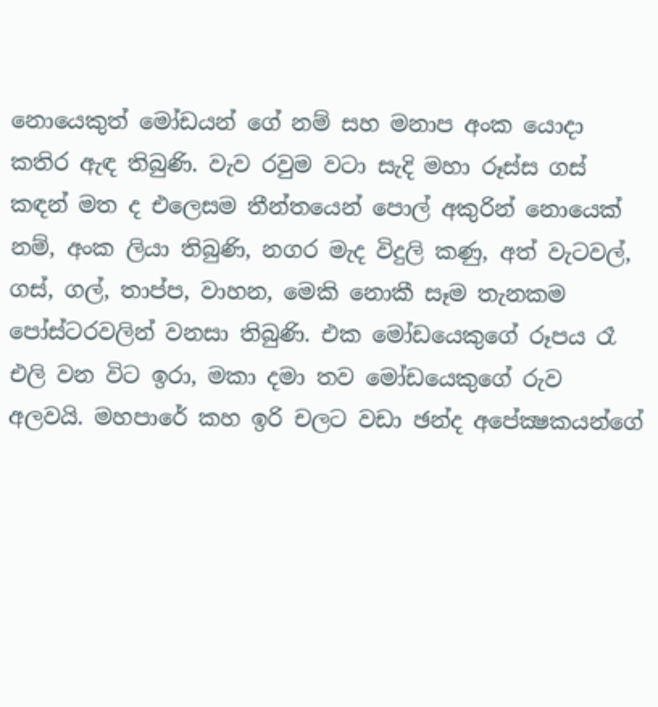නොයෙකුත් මෝඩයන් ගේ නම් සහ මනාප අංක යොදා කතිර ඇඳ තිබුණි. වැව රවුම වටා සැදි මහා රූස්ස ගස් කඳන් මත ද එලෙසම තීන්තයෙන් පොල් අකුරින් නොයෙක් නම්, අංක ලියා තිබුණි, නගර මැද විදුලි කණු, අත් වැටවල්, ගස්, ගල්, තාප්ප, වාහන, මෙකි නොකී සෑම තැනකම පෝස්ටරවලින් වනසා තිබුණි. එක මෝඩයෙකුගේ රූපය රෑ එලි වන විට ඉරා, මකා දමා තව මෝඩයෙකුගේ රුව අලවයි. මහපාරේ කහ ඉරි චලට වඩා ඡන්ද අපේක්‍ෂකයන්ගේ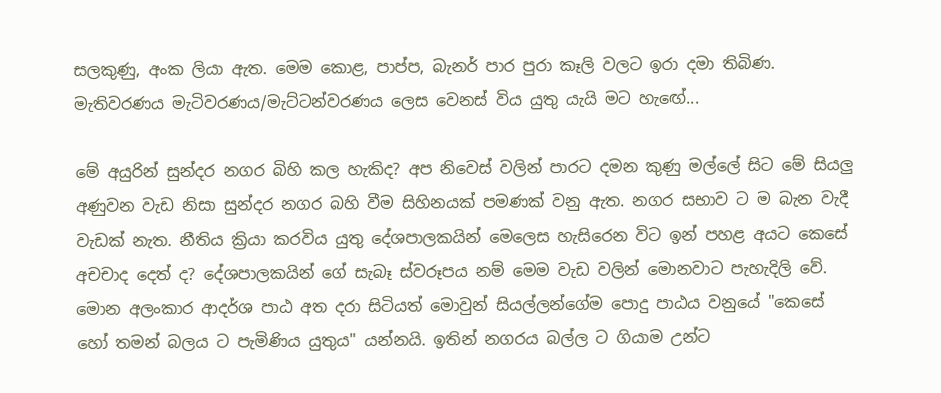සලකුණු, අංක ලියා ඇත. මෙම කොළ, පාප්ප, බැනර් පාර පුරා කෑලි වලට ඉරා දමා තිබිණ. මැතිවරණය මැටිවරණය/මැට්ටන්වරණය ලෙස වෙනස් විය යුතු යැයි මට හැඟේ...

මේ අයුරින් සුන්දර නගර බිහි කල හැකිද? අප නිවෙස් වලින් පාරට දමන කුණු මල්ලේ සිට මේ සියලු අණුවන වැඩ නිසා සුන්දර නගර බහි වීම සිහිනයක් පමණක් වනු ඇත. නගර සභාව ට ම බැන වැදී වැඩක් නැත. නීතිය ක්‍රියා කරවිය යුතු දේශපාලකයින් මෙලෙස හැසිරෙන විට ඉන් පහළ අයට කෙසේ අචචාද දෙත් ද? දේශපාලකයින් ගේ සැබෑ ස්වරූපය නම් මෙම වැඩ වලින් මොනවාට පැහැදිලි වේ. මොන අලංකාර ආදර්ශ පාඨ අත දරා සිටියත් මොවුන් සියල්ලන්ගේම පොදු පාඨය වනුයේ "කෙසේ හෝ තමන් බලය ට පැමිණිය යුතුය" යන්නයි. ඉතින් නගරය බල්ල ට ගියාම උන්ට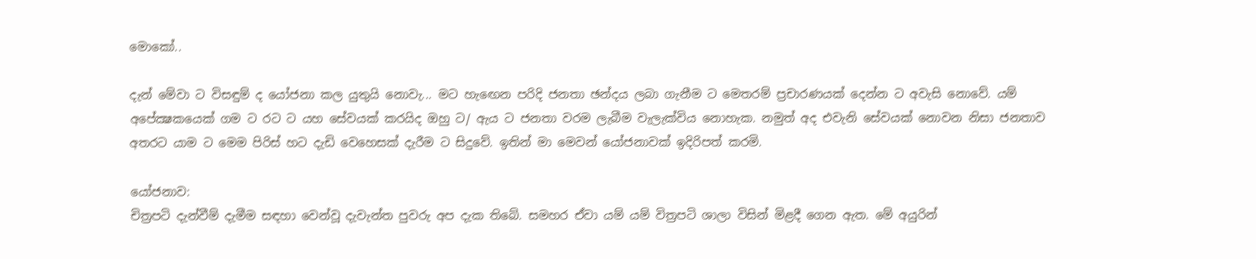මොකෝ..

දැන් මේවා ට විසඳුම් ද යෝජනා කල යුතුයි නොවැ... මට හැඟෙන පරිදි ජනතා ඡන්දය ලබා ගැනීම ට මෙතරම් ප්‍රචාරණයක් දෙන්න ට අවැසි නොවේ. යම් අපේක්‍ෂකයෙක් ගම ට රට ට යහ සේවයක් කරයිද ඔහු ට/ ඇය ට ජනතා වරම ලැබීම වැලැක්විය නොහැක. නමුත් අද එවැනි සේවයක් නොවන නිසා ජනතාව අතරට යාම ට මෙම පිරිස් හට දැඩි වෙහෙසක් දැරීම ට සිදුවේ. ඉතින් මා මෙවන් යෝජනාවක් ඉදිරිපත් කරමි.

යෝජනාව:
චිත්‍රපටි දැන්වීම් දැමීම සඳහා වෙන්වූ දැවැන්ත පුවරු අප දැක තිබේ. සමහර ඒවා යම් යම් විත්‍රපටි ශාලා විසින් මිළදී ගෙන ඇත. මේ අයුරින්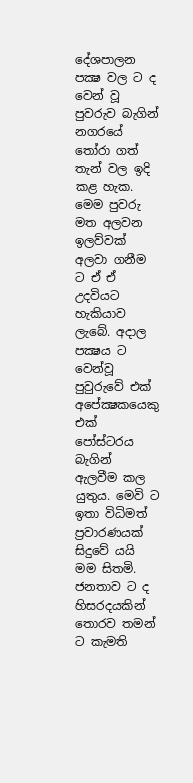දේශපාලන පක්‍ෂ වල ට ද වෙන් වූ පුවරුව බැගින් නගරයේ තෝරා ගත් තැන් වල ඉදි කළ හැක. මෙම පුවරු මත අලවන ඉලව්වක් අලවා ගනීම ට ඒ ඒ උදවියට හැකියාව ලැබේ. අදාල පක්‍ෂය ට වෙන්වූ පුවුරුවේ එක් අපේක්‍ෂකයෙකු එක් පෝස්ටරය බැගින් ඇලවීම කල යුතුය. මෙවි ට ඉතා විධිමත් ප්‍රවාරණයක් සිදුවේ යයි මම සිතමි. ජනතාව ට ද හිසරදයකින් තොරව තමන් ට කැමති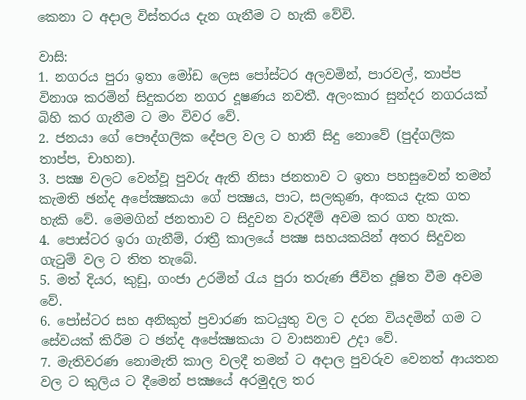කෙනා ට අදාල විස්තරය දැන ගැනීම ට හැකි වේවි.

වාසි:
1. නගරය පුරා ඉතා මෝඩ ලෙස පෝස්ටර අලවමින්, පාරවල්, තාප්ප විනාශ කරමින් සිදුකරන නගර දූෂණය නවතී. අලංකාර සුන්දර නගරයක් බිහි කර ගැනීම ට මං විවර වේ.
2. ජනයා ගේ පෞද්ගලික දේපල වල ට හානි සිදු නොවේ (පුද්ගලික තාප්ප, චාහන).
3. පක්‍ෂ වලට වෙන්වූ පුවරු ඇති නිසා ජනතාව ට ඉතා පහසුවෙන් තමන් කැමති ඡන්ද අපේක්‍ෂකයා ගේ පක්‍ෂය, පාට, සලකුණ, අංකය දැක ගත හැකි වේ. මෙමගින් ජනතාව ට සිදුවන වැරදීම් අවම කර ගත හැක.
4. පොස්ටර ඉරා ගැනීම්, රාත්‍රී කාලයේ පක්‍ෂ සහයකයින් අතර සිදුවන ගැටුම් වල ට තිත තැබේ.
5. මත් දියර, කුඩු, ගංජා උරමින් රැය පුරා තරුණ ජීවිත දූෂිත වීම අවම වේ.
6. පෝස්ටර සහ අනිකුත් ප්‍රවාරණ කටයුතු වල ට දරන වියදමින් ගම ට සේවයක් කිරීම ට ඡන්ද අපේක්‍ෂකයා ට වාසනාච උදා වේ.
7. මැතිවරණ නොමැති කාල වලදී තමන් ට අදාල පුවරුව වෙනත් ආයතන වල ට කුලිය ට දීමෙන් පක්‍ෂයේ අරමුදල තර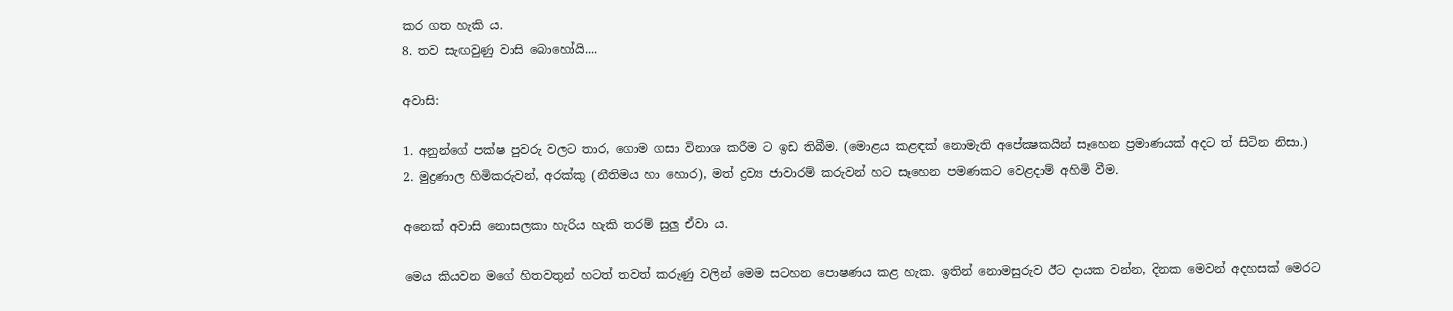කර ගත හැකි ය.
8. තව සැඟවුණු වාසි බොහෝයි....

අවාසි:

1. අනුන්ගේ පක්ෂ පුවරු වලට තාර, ගොම ගසා විනාශ කරීම ට ඉඩ තිබීම. (මොළය කළඳක් නොමැති අපේක්‍ෂකයින් සෑහෙන ප්‍රමාණයක් අදට ත් සිටින නිසා.)
2. මුද්‍රණාල හිමිකරුවන්, අරක්කු (නීතිමය හා හොර), මත් ද්‍රව්‍ය ජාවාරම් කරුවන් හට සෑහෙන පමණකට වෙළදාම් අහිමි වීම.

අනෙක් අවාසි නොසලකා හැරිය හැකි තරම් සුලු ඒවා ය.

මෙය කියවන මගේ හිතවතුන් හටත් තවත් කරුණු වලින් මෙම සටහන පොෂණය කළ හැක. ඉතින් නොමසුරුව ඊට දායක වන්න, දිනක මෙවන් අදහසක් මෙරට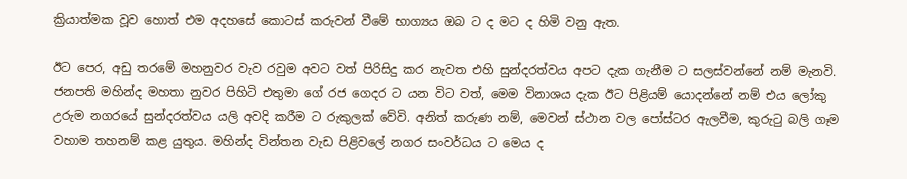ක්‍රියාත්මක වූව හොත් එම අදහසේ කොටස් කරුවන් වීමේ භාග්‍යය ඔබ ට ද මට ද හිමි වනු ඇත.

ඊට පෙර, අඩු තරමේ මහනුවර වැව රවුම අවට වත් පිරිසිදු කර නැවත එහි සුන්දරත්වය අපට දැක ගැනීම ට සලස්වන්නේ නම් මැනවි. ජනපති මහින්ද මහතා නුවර පිහිටි එතුමා ගේ රජ ගෙදර ට යන විට වත්, මෙම විනාශය දැක ඊට පිළියම් යොදන්නේ නම් එය ලෝකු උරුම නගරයේ සුන්දරත්වය යලි අවදි කරීම ට රුකුලක් වේවි. අනිත් කරුණ නම්, මෙවන් ස්ථාන වල පෝස්ටර ඇලවීම, කුරුටු බලි ගෑම වහාම තහනම් කළ යුතුය. මහින්ද වින්තන වැඩ පිළිවලේ නගර සංවර්ධය ට මෙය ද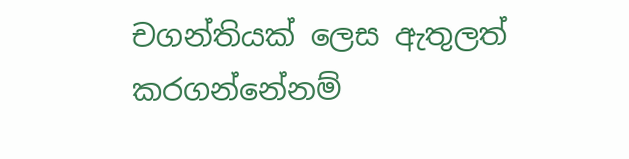චගන්තියක් ලෙස ඇතුලත් කරගන්නේනම්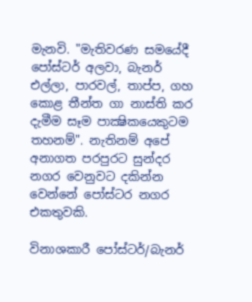මැනවි. "මැතිවරණ සමයේදී පෝස්ටර් අලවා, බැනර් එල්ලා, පාරවල්, තාප්ප, ගහ කොළ තීන්ත ගා නාස්ති කර දැමීම සෑම පාක්‍ෂිකයෙකුටම තහනම්". නැතිනම් අපේ අනාගත පරපුරට සුන්දර නගර වෙනුවට දකින්න වෙන්නේ පෝස්ටර නගර එකතුවකි.

විනාශකාරී පෝස්ටර්/බැනර්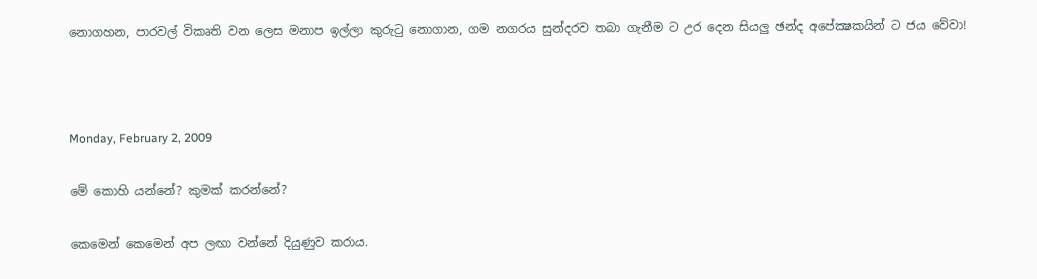නොගහන, පාරවල් විකෘති වන ලෙස මනාප ඉල්ලා කුරුටු නොගාන, ගම නගරය සුන්දරව තබා ගැනීම ට උර දෙන සියලු ඡන්ද අපේක්‍ෂකයින් ට ජය වේවා!



Monday, February 2, 2009

මේ කොහි යන්නේ? කුමක් කරන්නේ?

කෙමෙන් කෙමෙන් අප ලඟා වන්නේ දියුණුව කරාය.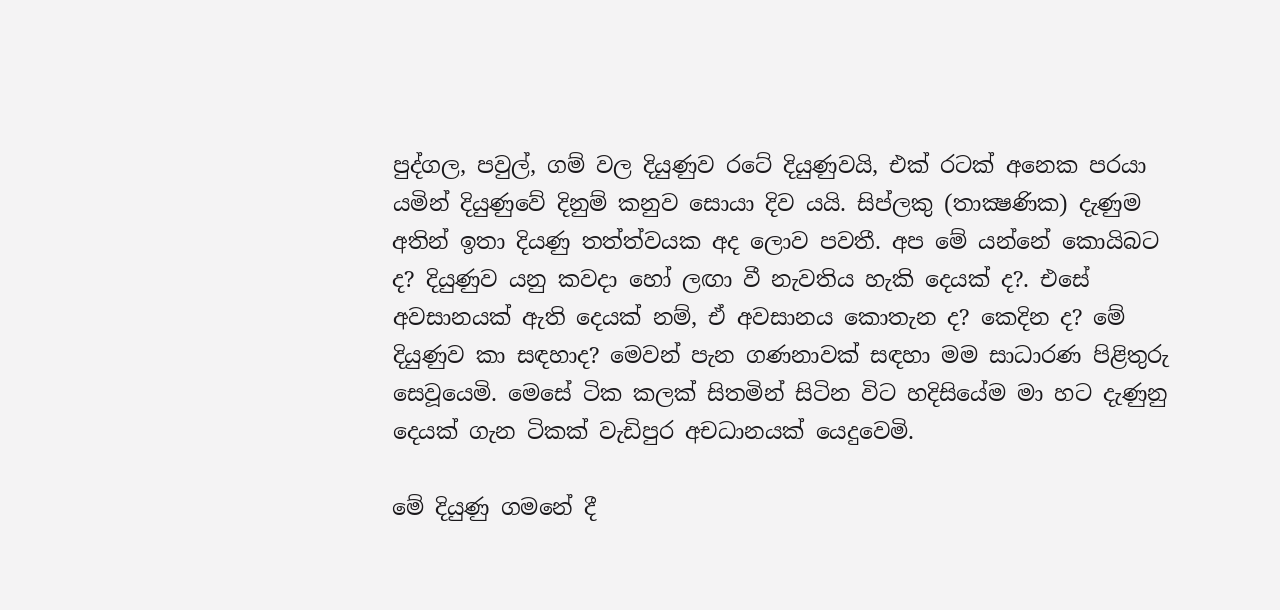පුද්ගල, පවුල්, ගම් වල දියුණුව රටේ දියුණුවයි, එක් රටක් අනෙක පරයා යමින් දියුණුවේ දිනුම් කනුව සොයා දිව යයි. සිප්ලකු (තාක්‍ෂණික) දැණුම අතින් ඉතා දියණු තත්ත්වයක අද ලොව පවතී. අප මේ යන්නේ කොයිබට ද? දියුණුව යනු කවදා හෝ ලඟා වී නැවතිය හැකි දෙයක් ද?. එසේ අවසානයක් ඇති දෙයක් නම්, ඒ අවසානය කොතැන ද? කෙදින ද? මේ දියුණුව කා සඳහාද? මෙවන් පැන ගණනාවක් සඳහා මම සාධාරණ පිළිතුරු සෙවූයෙමි. මෙසේ ටික කලක් සිතමින් සිටින විට හදිසියේම මා හට දැණුනු දෙයක් ගැන ටිකක් වැඩිපුර අචධානයක් යෙදුවෙමි.

මේ දියුණු ගමනේ දී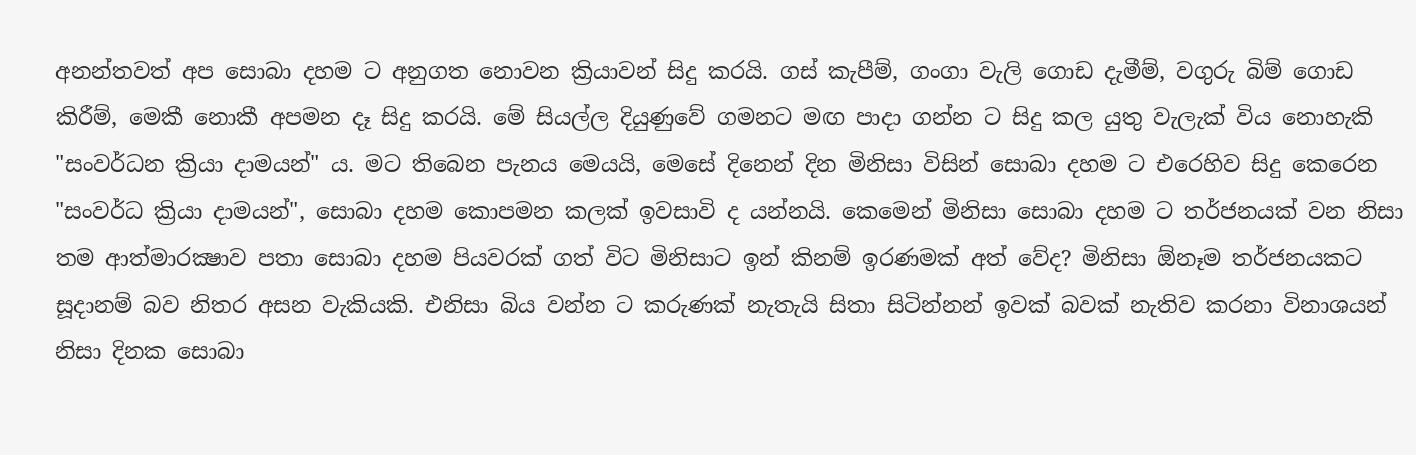අනන්තවත් අප සොබා දහම ට අනුගත නොවන ක්‍රියාවන් සිදු කරයි. ගස් කැපීම්, ගංගා වැලි ගොඩ දැමීම්, වගුරු බිම් ගොඩ කිරීම්, මෙකී නොකී අපමන දෑ සිදු කරයි. මේ සියල්ල දියුණුවේ ගමනට මඟ පාදා ගන්න ට සිදු කල යුතු වැලැක් විය නොහැකි "සංවර්ධන ක්‍රියා දාමයන්" ය. මට තිබෙන පැනය මෙයයි, මෙසේ දිනෙන් දින මිනිසා විසින් සොබා දහම ට එරෙහිව සිදු කෙරෙන "සංවර්ධ ක්‍රියා දාමයන්", සොබා දහම කොපමන කලක් ඉවසාවි ද යන්නයි. කෙමෙන් මිනිසා සොබා දහම ට තර්ජනයක් වන නිසා තම ආත්මාරක්‍ෂාව පතා සොබා දහම පියවරක් ගත් විට මිනිසාට ඉන් කිනම් ඉරණමක් අත් වේද? මිනිසා ඕනෑම තර්ජනයකට සූදානම් බව නිතර අසන වැකියකි. එනිසා බිය වන්න ට කරුණක් නැතැයි සිතා සිටින්නන් ඉවක් බවක් නැතිව කරනා විනාශයන් නිසා දිනක සොබා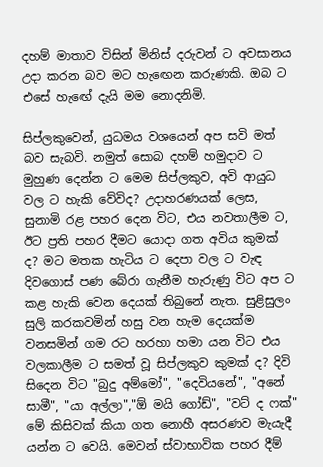දහම් මාතාව විසින් මිනිස් දරුවන් ට අවසානය උදා කරන බව මට හැඟෙන කරුණකි. ඔබ ට එසේ හැඟේ දැයි මම නොදනිමි.

සිප්ලකුවෙන්, යුධමය වශයෙන් අප සවි මත් බව සැබවි. නමුත් සොබ දහම් හමුදාව ට මුහුණ දෙන්න ට මෙම සිප්ලකුව, අවි ආයුධ වල ට හැකි වේවිද? උදාහරණයක් ලෙස, සුනාමි රළ පහර දෙන විට, එය නවතාලීම ට, ඊට ප්‍රති පහර දීමට යොදා ගත අවිය කුමක් ද? මට මතක හැටිය ට දෙපා වල ට වැඳ දිවගොස් පණ බේරා ගැනීම හැරුණු විට අප ට කළ හැකි වෙන දෙයක් තිබුනේ නැත. සුළිසුලං සුලි කරකවමින් හසු වන හැම දෙයක්ම වනසමින් ගම රට හරහා හමා යන විට එය වලකාලීම ට සමත් වූ සිප්ලකුව කුමක් ද? දිවි සිදෙන විට "බුදු අම්මෝ", "දෙවියනේ", "අනේ සාමී", "යා අල්ලා","ඕ මයි ගෝඩ්", "වට් ද ෆක්" මේ කිසිවක් කියා ගත නොහී අසරණව මැයැදී යන්න ට වෙයි. මෙවන් ස්වාභාවික පහර දීම්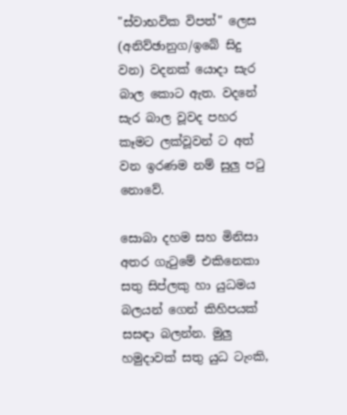"ස්වාභවික විපත්" ලෙස (අනිව්ඡානුග/ඉබේ සිදු වන) වදනක් යොදා සැර බාල කොට ඇත. වදනේ සැර බාල වූවද පහර කෑමට ලක්වූවන් ට අත් වන ඉරණම නම් සුලු පටු නොවේ.

සොබා දහම සහ මිනිසා අතර ගැටුමේ එකිනෙකා සතු සිප්ලකු හා යුධමය බලයන් ගෙන් කිහිපයක් සසඳා බලන්න. මුලු හමුදාවක් සතු යුධ ටැංකි,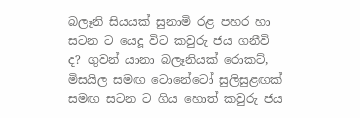බලෑනි සියයක් සුනාමි රළ පහර හා සටන ට යෙදූ විට කවුරු ජය ගනීවි ද? ගුවන් යානා බලෑනියක් රොකට්, මිසයිල සමඟ ටොනේටෝ සුලිසුළඟක් සමඟ සටන ට ගිය හොත් කවුරු ජය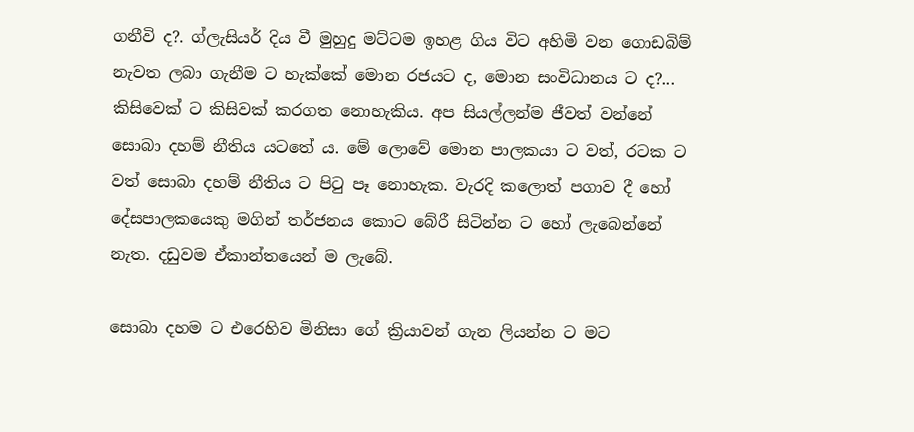ගනීවි ද?. ග්ලැසියර් දිය වී මුහුදු මට්ටම ඉහළ ගිය විට අහිමි වන ගොඩබිම් නැවත ලබා ගැනීම ට හැක්කේ මොන රජයට ද, මොන සංවිධානය ට ද?... කිසිවෙක් ට කිසිවක් කරගත නොහැකිය. අප සියල්ලන්ම ජීවත් වන්නේ සොබා දහම් නීතිය යටතේ ය. මේ ලොවේ මොන පාලකයා ට වත්, රටක ට වත් සොබා දහම් නීතිය ට පිටු පෑ නොහැක. වැරදි කලොත් පගාව දී හෝ දේසපාලකයෙකු මගින් තර්ජනය කොට බේරී සිටින්න ට හෝ ලැබෙන්නේ නැත. දඩුවම ඒකාන්තයෙන් ම ලැබේ.

සොබා දහම ට එරෙහිව මිනිසා ගේ ක්‍රියාවන් ගැන ලියන්න ට මට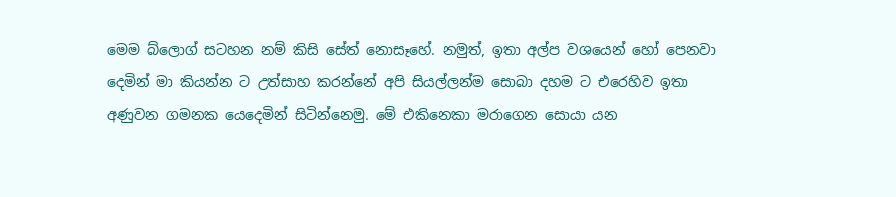මෙම බ්ලොග් සටහන නම් කිසි සේත් නොසෑහේ. නමුත්, ඉතා අල්ප වශයෙන් හෝ පෙනවා දෙමින් මා කියන්න ට උත්සාහ කරන්නේ අපි සියල්ලන්ම සොබා දහම ට එරෙහිව ඉතා අණුවන ගමනක යෙදෙමින් සිටින්නෙමු. මේ එකිනෙකා මරාගෙන සොයා යන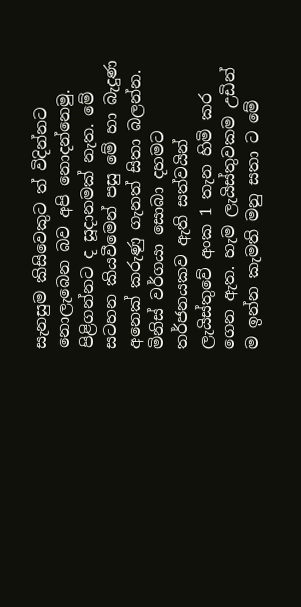සැනසුම කිසිවෙකුට ත් විදින්නට නොලැබෙන බව අපි නොදන්නෙමු. පිළිගන්නට ද සූදානමක් නැත. මේ සටහන කියවීමෙන් පසු මේ හා බැදුණ අනෙක් කරුණු ගැනත් සිතා බලන්න. මිනිස් වර්ගයා සොබා දහමට තර්ජනයකව ඇති සත්වයින් ලැයිස්තුවේ අංක 1 තැන හිමි කර ගෙන ඇත. හැම ලැයිස්තුවකම උඩින් ම ඉන්න කැමති මනු සතා ට මේ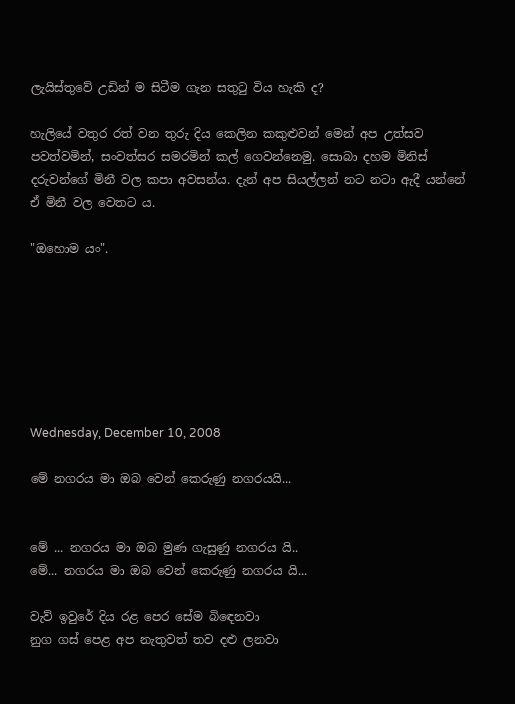ලැයිස්තුවේ උඩින් ම සිටීම ගැන සතුටු විය හැකි ද?

හැලියේ වතුර රත් වන තුරු දිය කෙලින කකුළුවන් මෙන් අප උත්සව පවත්වමින්, සංවත්සර සමරමින් කල් ගෙවන්නෙමු. සොබා දහම මිනිස් දරුවන්ගේ මිනී වල කපා අවසන්ය. දැන් අප සියල්ලන් නට නටා ඇදී යන්නේ ඒ මිනී වල වෙතට ය.

"ඔහොම යං".







Wednesday, December 10, 2008

මේ නගරය මා ඔබ වෙන් කෙරුණු නගරයයි...


මේ ... නගරය මා ඔබ මුණ ගැසුණු නගරය යි..
මේ... නගරය මා ඔබ වෙන් කෙරුණු නගරය යි...

වැව් ඉවුරේ දිය රළ පෙර සේම බිඳෙනවා
නුග ගස් පෙළ අප නැතුවත් තව දළු ලනවා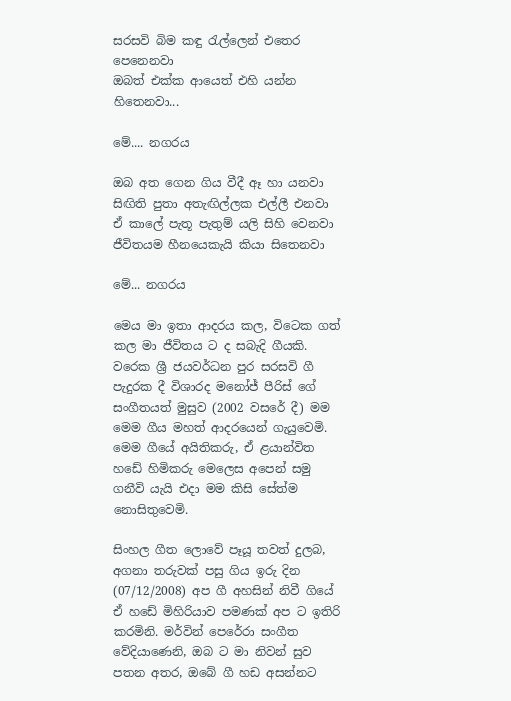සරසවි බිම කඳු රැල්ලෙන් එතෙර පෙනෙනවා
ඔබත් එක්ක ආයෙත් එහි යන්න හිතෙනවා...

මේ.... නගරය

ඔබ අත ගෙන ගිය වීදී ඈ හා යනවා
සිඟිති පුතා අතැඟිල්ලක එල්ලී එනවා
ඒ කාලේ පැතූ පැතුම් යලි සිහි වෙනවා
ජීවිතයම හීනයෙකැයි කියා සිතෙනවා

මේ... නගරය

මෙය මා ඉතා ආදරය කල, විටෙක ගත් කල මා ජීවිතය ට ද සබැදි ගීයකි. වරෙක ශ්‍රී ජයවර්ධන පුර සරසවි ගී පැදුරක දී විශාරද මනෝජ් පීරිස් ගේ සංගීතයත් මුසුව (2002 වසරේ දී) මම මෙම ගීය මහත් ආදරයෙන් ගැයුවෙමි. මෙම ගීයේ අයිතිකරු, ඒ ළයාන්විත හඩේ හිමිකරු මෙලෙස අපෙන් සමු ගනීවි යැයි එදා මම කිසි සේත්ම නොසිතුවෙමි.

සිංහල ගීත ලොවේ පෑයූ තවත් දුලබ, අගනා තරුවක් පසු ගිය ඉරු දින (07/12/2008) අප ගී අහසින් නිවී ගියේ ඒ හඩේ මිහිරියාව පමණක් අප ට ඉතිරි කරමිනි. මර්වින් පෙරේරා සංගීත වේදියාණෙනි, ඔබ ට මා නිවන් සුව පතන අතර, ඔබේ ගී හඩ අසන්නට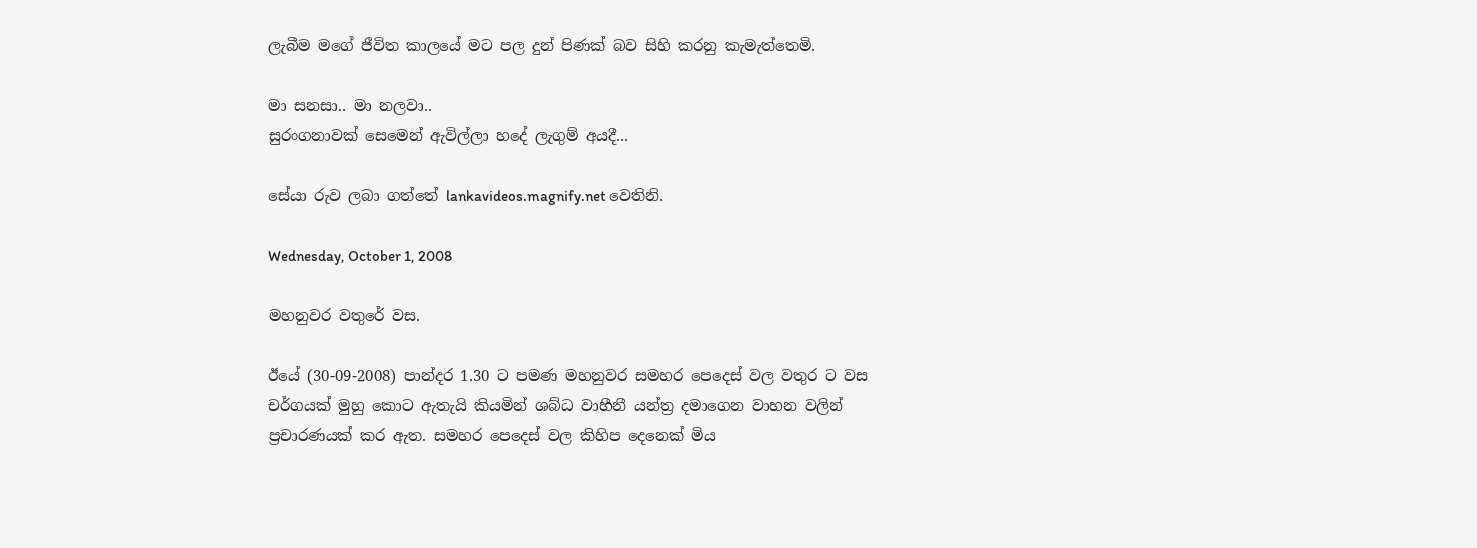ලැබීම මගේ ජීවිත කාලයේ මට පල දුන් පිණක් බව සිහි කරනු කැමැත්තෙමි.

මා සනසා.. මා නලවා..
සුරංගනාවක් සෙමෙන් ඇවිල්ලා හදේ ලැගුම් අයදී...

සේයා රුව ලබා ගත්තේ lankavideos.magnify.net වෙතිනි.

Wednesday, October 1, 2008

මහනුවර වතුරේ වස.

ඊයේ (30-09-2008) පාන්දර 1.30 ට පමණ මහනුවර සමහර පෙදෙස් වල වතුර ට වස චර්ගයක් මුහු කොට ඇතැයි කියමින් ශබ්ධ වාහීනී යන්ත්‍ර දමාගෙන වාහන වලින් ප්‍රචාරණයක් කර ඇත. සමහර පෙදෙස් වල කිහිප දෙනෙක් මිය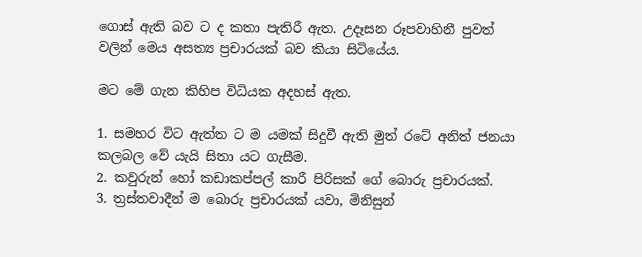ගොස් ඇති බව ට ද කතා පැතිරී ඇත. උදෑසන රූපවාහිනී පුවත් වලින් මෙය අසත්‍ය ප්‍රචාරයක් බව කියා සිටියේය.

මට මේ ගැන කිහිප විධියක අදහස් ඇත.

1. සමහර විට ඇත්ත ට ම යමක් සිදුවී ඇති මුත් රටේ අනිත් ජනයා කලබල වේ යැයි සිතා යට ගැසීම.
2. කවුරුන් හෝ කඩාකප්පල් කාරී පිරිසක් ගේ බොරු ප්‍රචාරයක්.
3. ත්‍රස්තවාදීන් ම බොරු ප්‍රචාරයක් යවා, මිනිසුන්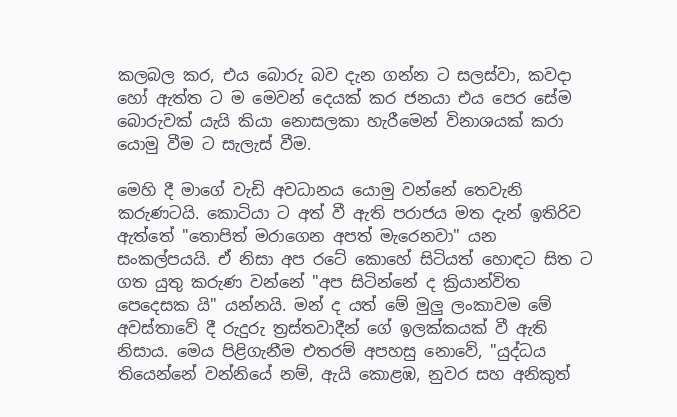කලබල කර, එය බොරු බව දැන ගන්න ට සලස්වා, කවදා හෝ ඇත්ත ට ම මෙවන් දෙයක් කර ජනයා එය පෙර සේම බොරුවක් යැයි කියා නොසලකා හැරීමෙන් විනාශයක් කරා යොමු වීම ට සැලැස් වීම.

මෙහි දී මාගේ වැඩි අවධානය යොමු වන්නේ තෙවැනි කරුණටයි. කොටියා ට අත් වී ඇති පරාජය මත දැන් ඉතිරිව ඇත්තේ "තොපිත් මරාගෙන අපත් මැරෙනවා" යන සංකල්පයයි. ඒ නිසා අප රටේ කොහේ සිටියත් හොඳට සිත ට ගත යුතු කරුණ වන්නේ "අප සිටින්නේ ද ක්‍රියාන්විත පෙදෙසක යි" යන්නයි. මන් ද යත් මේ මුලු ලංකාවම මේ අවස්තාවේ දී රුදුරු ත්‍රස්තවාදීන් ගේ ඉලක්කයක් වී ඇති නිසාය. මෙය පිළිගැනීම එතරම් අපහසු නොවේ, "යුද්ධය තියෙන්නේ වන්නියේ නම්, ඇයි කොළඹ, නුවර සහ අනිකුත්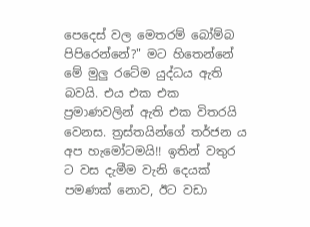පෙදෙස් වල මෙතරම් බෝම්බ පිපිරෙන්නේ?" මට හිතෙන්නේ මේ මුලු රටේම යුද්ධය ඇති බවයි. එය එක එක ප්‍රමාණවලින් ඇති එක විතරයි වෙනස. ත්‍රස්තයින්ගේ තර්ජන ය අප හැමෝටමයි!! ඉතින් වතුර ට වස දැමීම වැනි දෙයක් පමණක් නොව, ඊට වඩා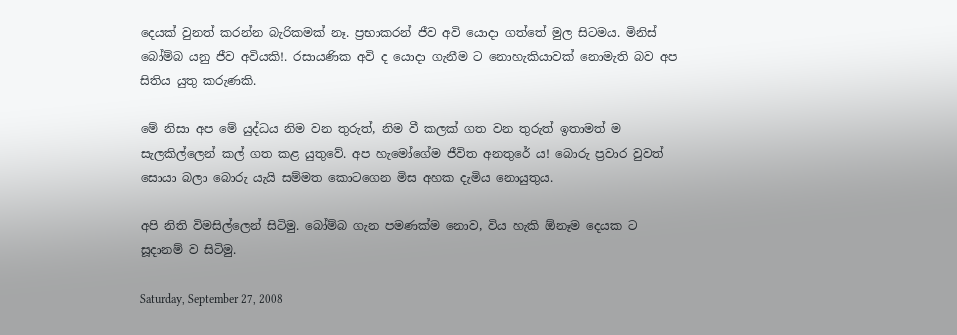දෙයක් වුනත් කරන්න බැරිකමක් නෑ. ප්‍රභාකරන් ජීව අවි යොදා ගත්තේ මුල සිටමය. මිනිස් බෝම්බ යනු ජීව අවියකි!. රසායණික අවි ද යොදා ගැනීම ට නොහැකියාවක් නොමැති බව අප සිතිය යුතු කරුණකි.

මේ නිසා අප මේ යුද්ධය නිම වන තුරුත්, නිම වී කලක් ගත වන තුරුත් ඉතාමත් ම සැලකිල්ලෙන් කල් ගත කළ යුතුවේ. අප හැමෝගේම ජීවිත අනතුරේ ය! බොරු ප්‍රවාර වුවත් සොයා බලා බොරු යැයි සම්මත කොටගෙන මිස අහක දැමිය නොයුතුය.

අපි නිති විමසිල්ලෙන් සිටිමු. බෝම්බ ගැන පමණක්ම නොව, විය හැකි ඕනෑම දෙයක ට සූදානම් ව සිටිමු.

Saturday, September 27, 2008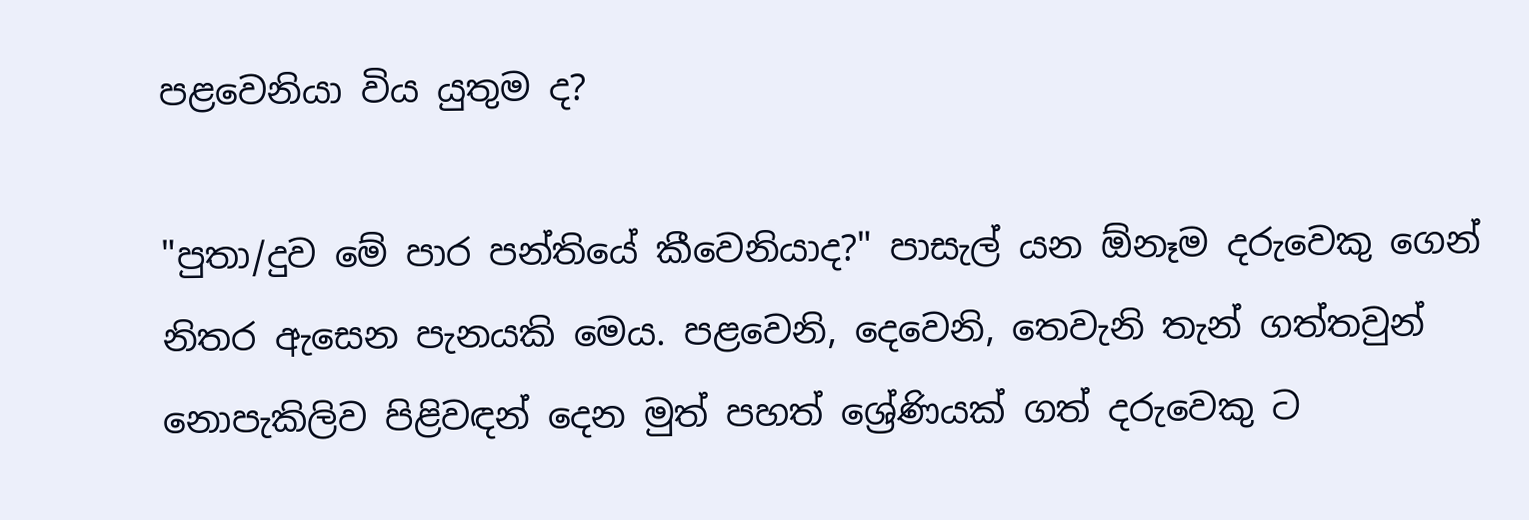පළවෙනියා විය යුතුම ද?

"පුතා/දුව මේ පාර පන්තියේ කීවෙනියාද?" පාසැල් යන ඕනෑම දරුවෙකු ගෙන් නිතර ඇසෙන පැනයකි මෙය. පළවෙනි, දෙවෙනි, තෙවැනි තැන් ගත්තවුන් නොපැකිලිව පිළිවඳන් දෙන මුත් පහත් ශ්‍රේණියක් ගත් දරුවෙකු ට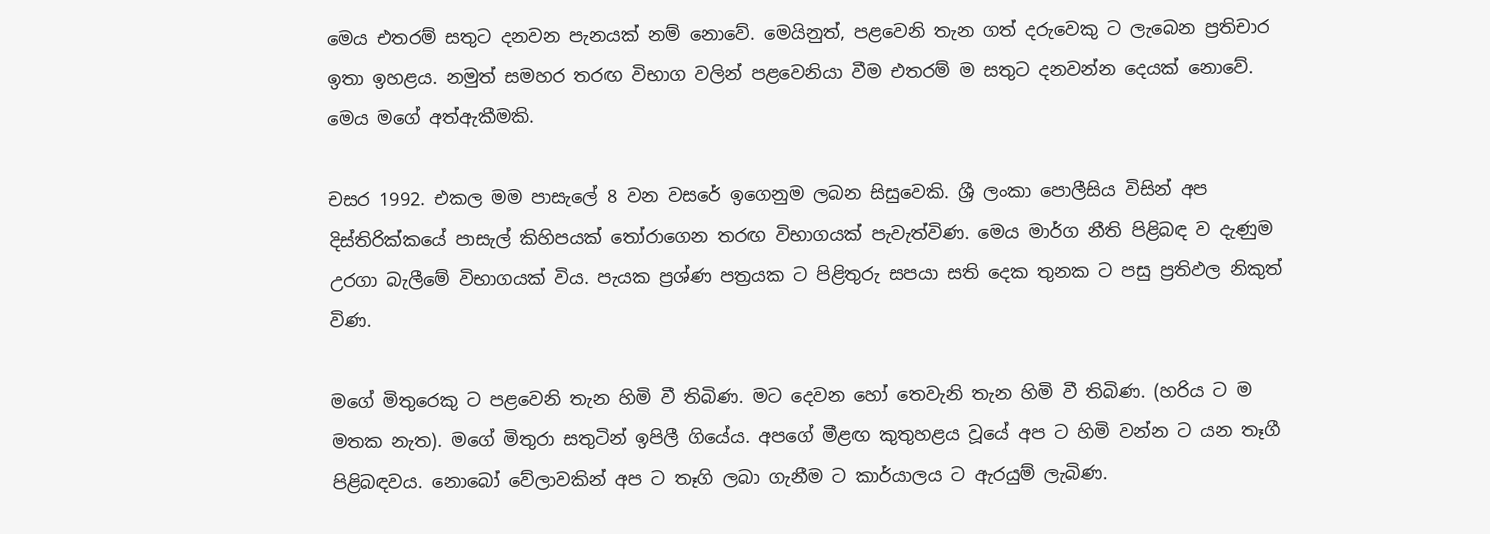මෙය එතරම් සතුට දනවන පැනයක් නම් නොවේ. මෙයිනුත්, පළවෙනි තැන ගත් දරුවෙකු ට ලැබෙන ප්‍රතිචාර ඉතා ඉහළය. නමුත් සමහර තරඟ විභාග වලින් පළවෙනියා වීම එතරම් ම සතුට දනවන්න දෙයක් නොවේ. මෙය මගේ අත්ඇකීමකි.

චසර 1992. එකල මම පාසැලේ 8 වන වසරේ ඉගෙනුම ලබන සිසුවෙකි. ශ්‍රී ලංකා පොලීසිය විසින් අප දිස්තිරික්කයේ පාසැල් කිහිපයක් තෝරාගෙන තරඟ විභාගයක් පැවැත්විණ. මෙය මාර්ග නීති පිළිබඳ ව දැණුම උරගා බැලීමේ විභාගයක් විය. පැයක ප්‍රශ්ණ පත්‍රයක ට පිළිතුරු සපයා සති දෙක තුනක ට පසු ප්‍රතිඵල නිකුත් විණ.

මගේ මිතුරෙකු ට පළවෙනි තැන හිමි වී තිබිණ. මට දෙවන හෝ තෙවැනි තැන හිමි වී තිබිණ. (හරිය ට ම මතක නැත). මගේ මිතුරා සතුටින් ඉපිලී ගියේය. අපගේ මීළඟ කුතුහළය වූයේ අප ට හිමි වන්න ට යන තෑගී පිළිබඳවය. නොබෝ වේලාවකින් අප ට තෑගි ලබා ගැනීම ට කාර්යාලය ට ඇරයුම් ලැබිණ.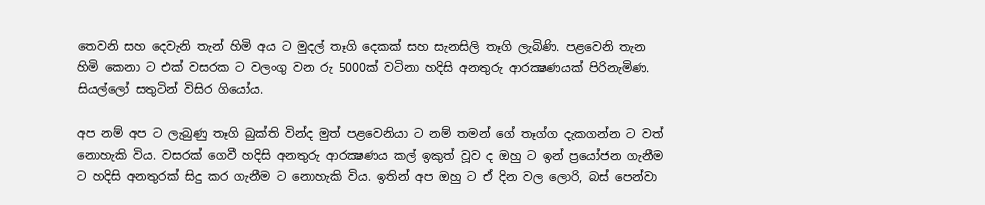තෙවනි සහ දෙවැනි තැන් හිමි අය ට මුදල් තෑගි දෙකක් සහ සැනසිලි තෑගි ලැබිණි. පළවෙනි තැන හිමි කෙනා ට එක් වසරක ට වලංගු වන රු 5000ක් වටිනා හදිසි අනතුරු ආරක්‍ෂණයක් පිරිනැමිණ. සියල්ලෝ සතුටින් විසිර ගියෝය.

අප නම් අප ට ලැබුණු තෑගි බුක්ති වින්ද මුත් පළවෙනියා ට නම් තමන් ගේ තෑග්ග දැකගන්න ට වත් නොහැකි විය. වසරක් ගෙවී හදිසි අනතුරු ආරක්‍ෂණය කල් ඉකුත් වූව ද ඔහු ට ඉන් ප්‍රයෝජන ගැනීම ට හදිසි අනතුරක් සිදු කර ගැනීම ට නොහැකි විය. ඉතින් අප ඔහු ට ඒ දින වල ලොරි, බස් පෙන්වා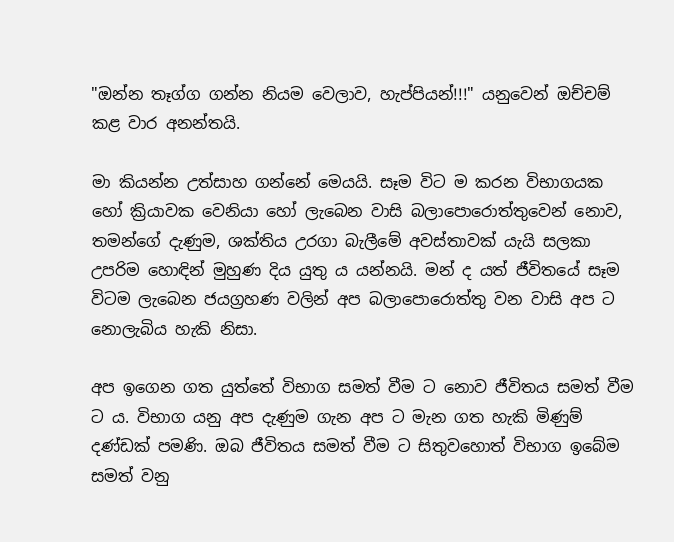"ඔන්න තෑග්ග ගන්න නියම වෙලාව, හැප්පියන්!!!" යනුවෙන් ඔච්චම් කළ වාර අනන්තයි.

මා කියන්න උත්සාහ ගන්නේ මෙයයි. සෑම විට ම කරන විභාගයක හෝ ක්‍රියාවක වෙනියා හෝ ලැබෙන වාසි බලාපොරොත්තුවෙන් නොව, තමන්ගේ දැණුම, ශක්තිය උරගා බැලීමේ අවස්තාවක් යැයි සලකා උපරිම හොඳින් මුහුණ දිය යුතු ය යන්නයි. මන් ද යත් ජීවිතයේ සෑම විටම ලැබෙන ජයග්‍රහණ වලින් අප බලාපොරොත්තු වන වාසි අප ට නොලැබිය හැකි නිසා.

අප ඉගෙන ගත යුත්තේ විභාග සමත් වීම ට නොව ජීවිතය සමත් වීම ට ය. විභාග යනු අප දැණුම ගැන අප ට මැන ගත හැකි මිණුම් දණ්ඩක් පමණි. ඔබ ජීවිතය සමත් වීම ට සිතුවහොත් විභාග ඉබේම සමත් වනු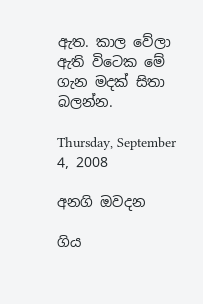ඇත. කාල වේලා ඇති විටෙක මේ ගැන මදක් සිතා බලන්න.

Thursday, September 4, 2008

අනගි ඔවදන

ගිය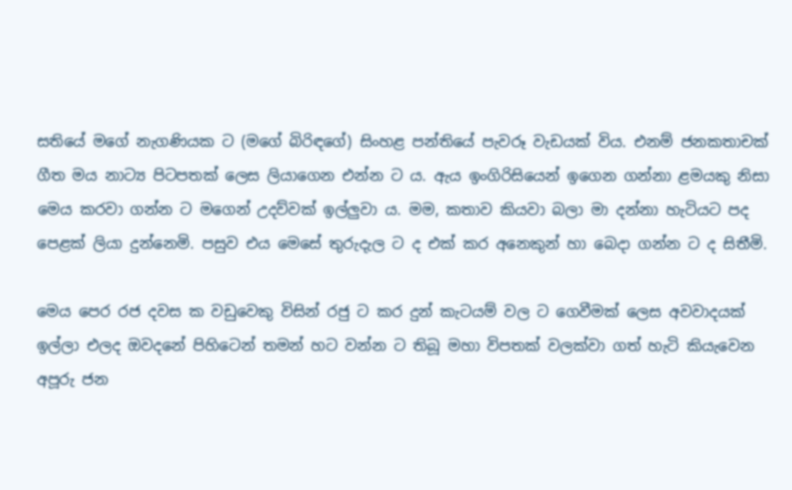සතියේ මගේ නැගණියක ට (මගේ බිරිඳගේ) සිංහළ පන්තියේ පැවරූ වැඩයක් විය. එනම් ජනකතාචක් ගීත මය නාට්‍ය පිටපතක් ලෙස ලියාගෙන එන්න ට ය. ඇය ඉංගිරිසියෙන් ඉගෙන ගන්නා ළමයකු නිසා මෙය කරවා ගන්න ට මගෙන් උදව්වක් ඉල්ලුවා ය. මම, කතාව කියවා බලා මා දන්නා හැටියට පද පෙළක් ලියා දුන්නෙමි. පසුව එය මෙසේ තුරුදැල ට ද එක් කර අනෙකුන් හා බෙදා ගන්න ට ද සිතීමි.

මෙය පෙර රජ දවස ක වඩුවෙකු විසින් රජු ට කර දුන් කැටයම් වල ට ගෙවීමක් ලෙස අවවාදයක් ඉල්ලා එලද ඔවදනේ පිහිටෙන් තමන් හට වන්න ට තිබූ මහා විපතක් වලක්වා ගත් හැටි කියැවෙන අපූරු ජන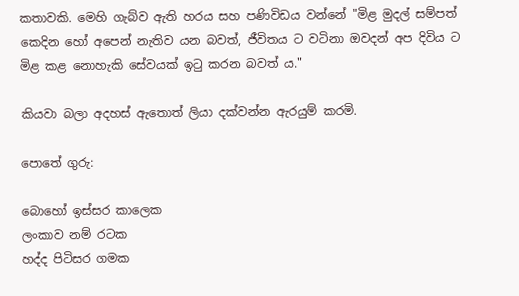කතාවකි. මෙහි ගැබ්ව ඇති හරය සහ පණිවිඩය වන්නේ "මිළ මුදල් සම්පත් කෙදින හෝ අපෙන් නැතිව යන බවත්, ජීවිතය ට වටිනා ඔවදන් අප දිවිය ට මිළ කළ නොහැකි සේවයක් ඉටු කරන බවත් ය."

කියවා බලා අදහස් ඇතොත් ලියා දක්වන්න ඇරයුම් කරමි.

පොතේ ගුරු:

බොහෝ ඉස්සර කාලෙක
ලංකාව නම් රටක
හද්ද පිටිසර ගමක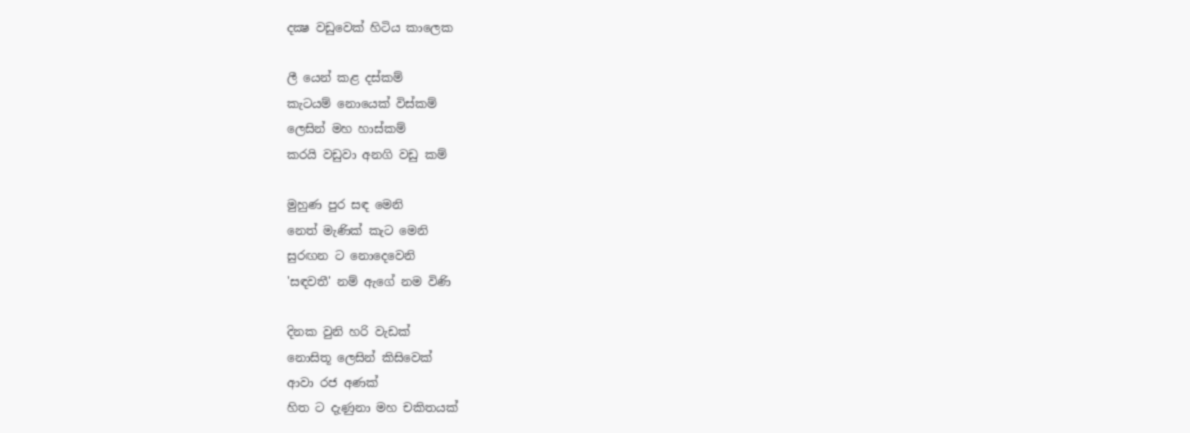දක්‍ෂ වඩුවෙක් හිටිය කාලෙක

ලී යෙන් කළ දස්කම්
කැටයම් නොයෙක් විස්කම්
ලෙසින් මහ හාස්කම්
කරයි වඩුවා අනගි වඩු කම්

මුහුණ පුර සඳ මෙනි
නෙත් මැණික් කැට මෙනි
සුරඟන ට නොදෙවෙනි
'සඳවතී' නම් ඇගේ නම විණි

දිනක වුනි හරි වැඩක්
නොසිතූ ලෙසින් කිසිවෙක්
ආවා රජ අණක්
හිත ට දැණුනා මහ චකිතයක්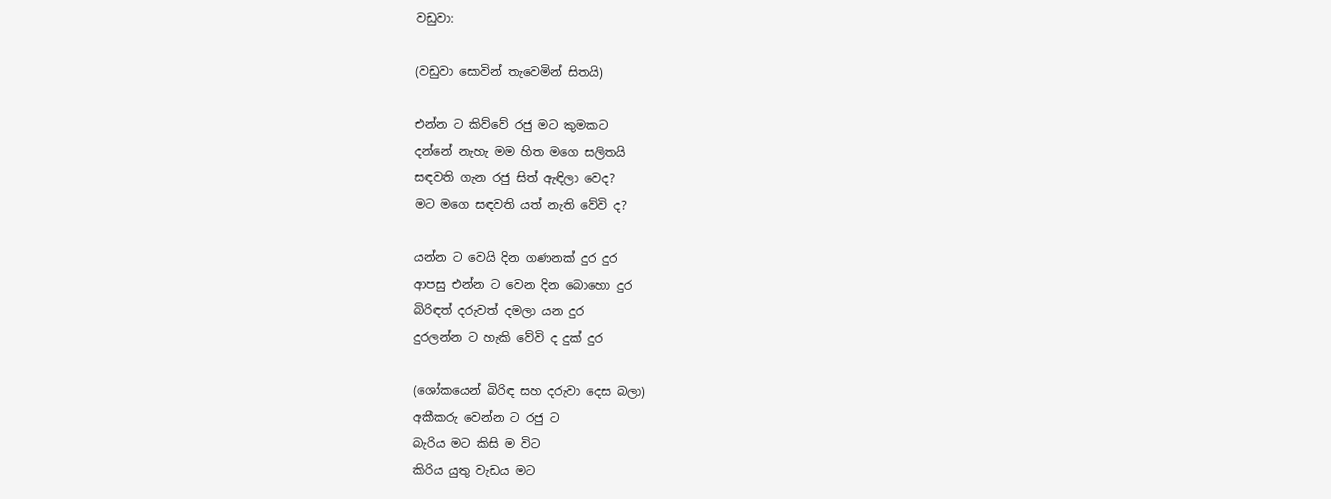වඩුවා:

(වඩුවා සොවින් තැවෙමින් සිතයි)

එන්න ට කිව්වේ රජු මට කුමකට
දන්නේ නැහැ මම හිත මගෙ සලිතයි
සඳවති ගැන රජු සිත් ඇඳිලා වෙද?
මට මගෙ සඳවති යත් නැති වේවි ද?

යන්න ට වෙයි දින ගණනක් දුර දුර
ආපසු එන්න ට වෙන දින බොහො දුර
බිරිඳත් දරුවත් දමලා යන දුර
දුරලන්න ට හැකි වේවි ද දුක් දුර

(ශෝකයෙන් බිරිඳ සහ දරුවා දෙස බලා)
අකීකරු වෙන්න ට රජු ට
බැරිය මට කිසි ම විට
කිරිය යුතු වැඩය මට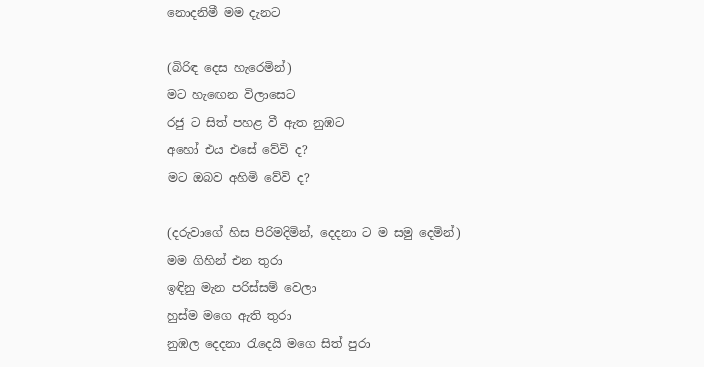නොදනිමී මම දැනට

(බිරිඳ දෙස හැරෙමින්)
මට හැඟෙන විලාසෙට
රජු ට සිත් පහළ වී ඇත නුඹට
අහෝ එය එසේ වේවි ද?
මට ඔබව අහිමි වේවි ද?

(දරුවාගේ හිස පිරිමදිමින්, දෙදනා ට ම සමු දෙමින්)
මම ගිහින් එන තුරා
ඉඳිනු මැන පරිස්සම් වෙලා
හුස්ම මගෙ ඇති තුරා
නුඹල දෙදනා රැදෙයි මගෙ සිත් පුරා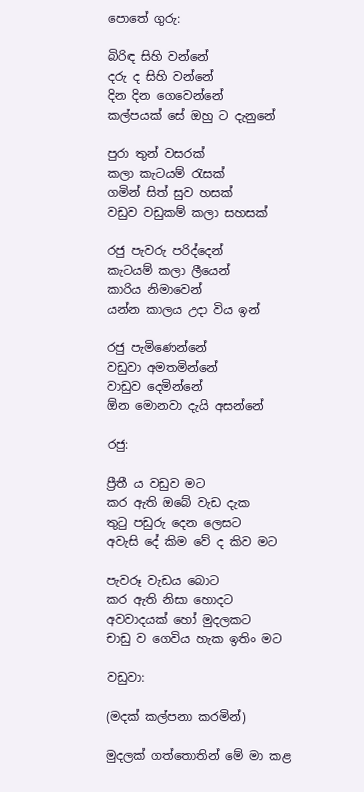පොතේ ගුරු:

බිරිඳ සිහි වන්නේ
දරු ද සිහි වන්නේ
දින දින ගෙවෙන්නේ
කල්පයක් සේ ඔහු ට දැනුනේ

පුරා තුන් වසරක්
කලා කැටයම් රැසක්
ගමින් සිත් සුව හසක්
වඩුව වඩුකම් කලා සහසක්

රජු පැවරු පරිද්දෙන්
කැටයම් කලා ලීයෙන්
කාරිය නිමාවෙන්
යන්න කාලය උදා විය ඉන්

රජු පැමිණෙන්නේ
වඩුවා අමතමින්නේ
වාඩුව දෙමින්නේ
ඕන මොනවා දැයි අසන්නේ

රජු:

ප්‍රීතී ය වඩුව මට
කර ඇති ඔබේ වැඩ දැක
තුටු පඩුරු දෙන ලෙසට
අවැසි දේ කිම වේ ද කිව මට

පැවරූ වැඩය බොට
කර ඇති නිසා හොදට
අවවාදයක් හෝ මුදලකට
චාඩු ව ගෙවිය හැක ඉතිං මට

වඩුවා:

(මදක් කල්පනා කරමින්)

මුදලක් ගත්තොතින් මේ මා කළ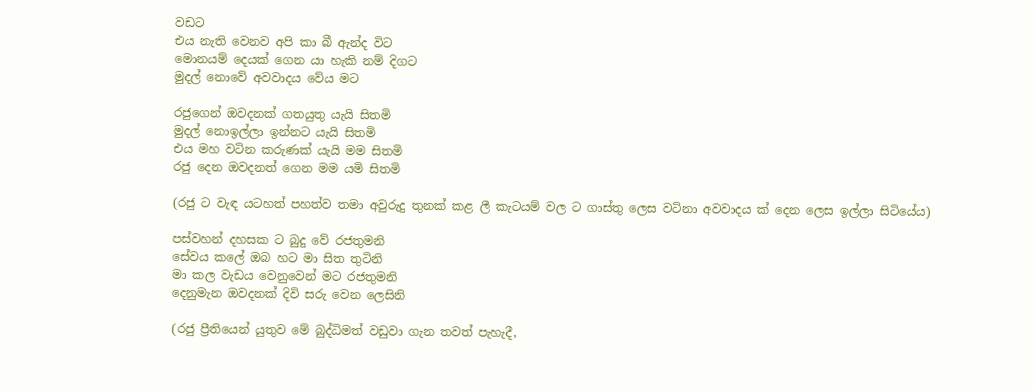වඩට
එය නැති වෙනව අපි කා බී ඇන්ද විට
මොනයම් දෙයක් ගෙන යා හැකි නම් දිගට
මුදල් නොවේ අවවාදය වේය මට

රජුගෙන් ඔවදනක් ගතයුතු යැයි සිතමි
මුදල් නොඉල්ලා ඉන්නට යැයි සිතමි
එය මහ වටින කරුණක් යැයි මම සිතමි
රජු දෙන ඔවදනත් ගෙන මම යමි සිතමි

(රජු ට වැඳ යටහත් පහත්ව තමා අවුරුදු තුනක් කළ ලී කැටයම් වල ට ගාස්තු ලෙස වටිනා අවවාදය ක් දෙන ලෙස ඉල්ලා සිටියේය)

පස්වහන් දහසක ට බුදු වේ රජතුමනි
සේවය කලේ ඔබ හට මා සිත තුටිනි
මා කල වැඩය වෙනුවෙන් මට රජතුමනි
දෙනුමැන ඔවදනක් දිවි සරු වෙන ලෙසිනි

(රජු ප්‍රීතියෙන් යුතුව මේ බුද්ධිමත් වඩුවා ගැන තවත් පැහැදී,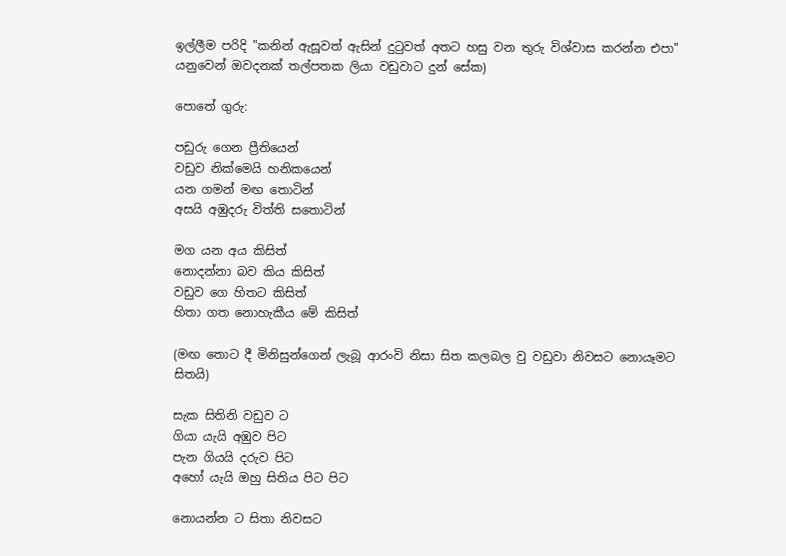ඉල්ලීම පරිදි "කනින් ඇසූවත් ඇසින් දුටුවත් අතට හසු වන තුරු විශ්වාස කරන්න එපා" යනුවෙන් ඔවදනක් තල්පතක ලියා වඩුවාට දුන් සේක)

පොතේ ගුරු:

පඩුරු ගෙන ප්‍රීතියෙන්
වඩුව නික්මෙයි හනිකයෙන්
යන ගමන් මඟ තොටින්
අසයි අඹුදරු විත්ති සතොටින්

මග යන අය කිසිත්
නොදන්නා බව කිය කිසිත්
වඩුව ගෙ හිතට කිසිත්
හිතා ගත නොහැකීය මේ කිසිත්

(මඟ තොට දී මිනිසුන්ගෙන් ලැබූ ආරංවි නිසා සිත කලබල වු වඩුවා නිවසට නොයෑමට සිතයි)

සැක සිතිනි වඩුව ට
ගියා යැයි අඹුව පිට
පැන ගියයි දරුව පිට
අහෝ යැයි ඔහු සිතිය පිට පිට

නොයන්න ට සිතා නිවසට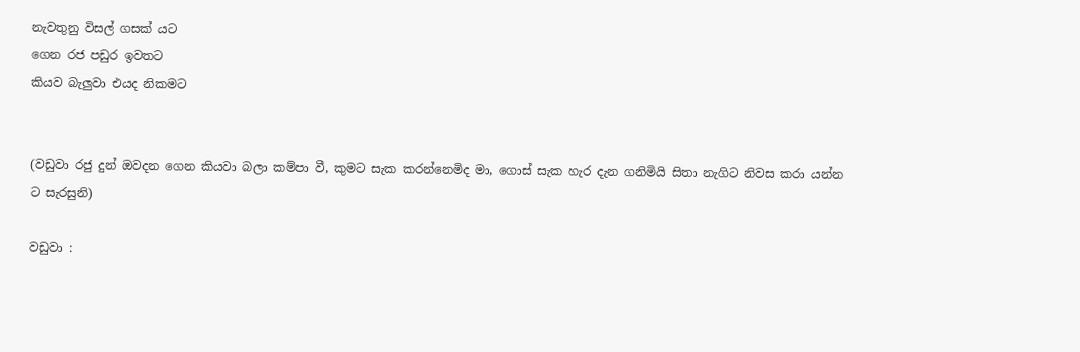නැවතුනු විසල් ගසක් යට
ගෙන රජ පඩුර ඉවතට
කියව බැලුවා එයද නිකමට


(වඩුවා රජු දුන් ඔවදන ගෙන කියවා බලා කම්පා වී, කුමට සැක කරන්නෙමිද මා, ගොස් සැක හැර දැන ගනිමියි සිතා නැගිට නිවස කරා යන්න ට සැරසුනි)

වඩුවා :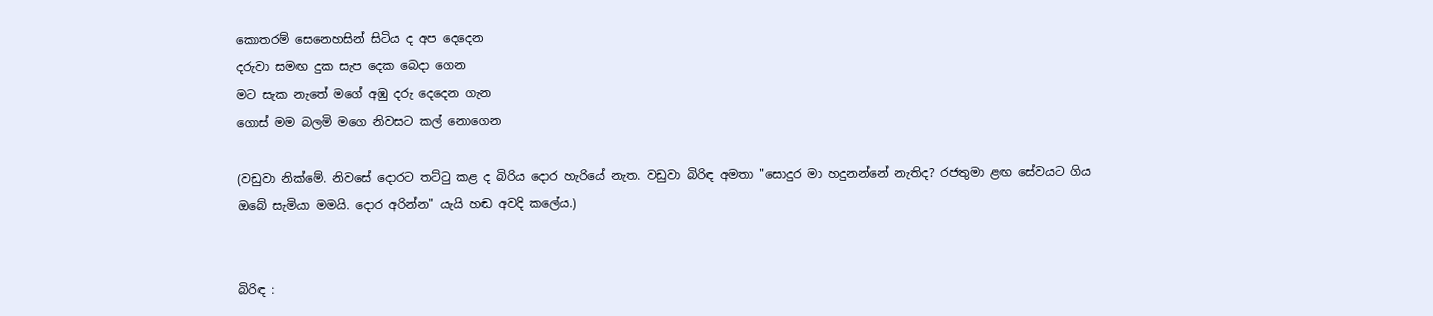කොතරම් සෙනෙහසින් සිටිය ද අප දෙදෙන
දරුවා සමඟ දුක සැප දෙක බෙදා ගෙන
මට සැක නැතේ මගේ අඹු දරු දෙදෙන ගැන
ගොස් මම බලමි මගෙ නිවසට කල් නොගෙන

(වඩුවා නික්මේ. නිවසේ දොරට තට්ටු කළ ද බිරිය දොර හැරියේ නැත. වඩුවා බිරිඳ අමතා "සොදුර මා හදුනන්නේ නැතිද? රජතුමා ළඟ සේවයට ගිය ඔබේ සැමියා මමයි. දොර අරින්න" යැයි හඬ අවදි කලේය.)


බිරිඳ :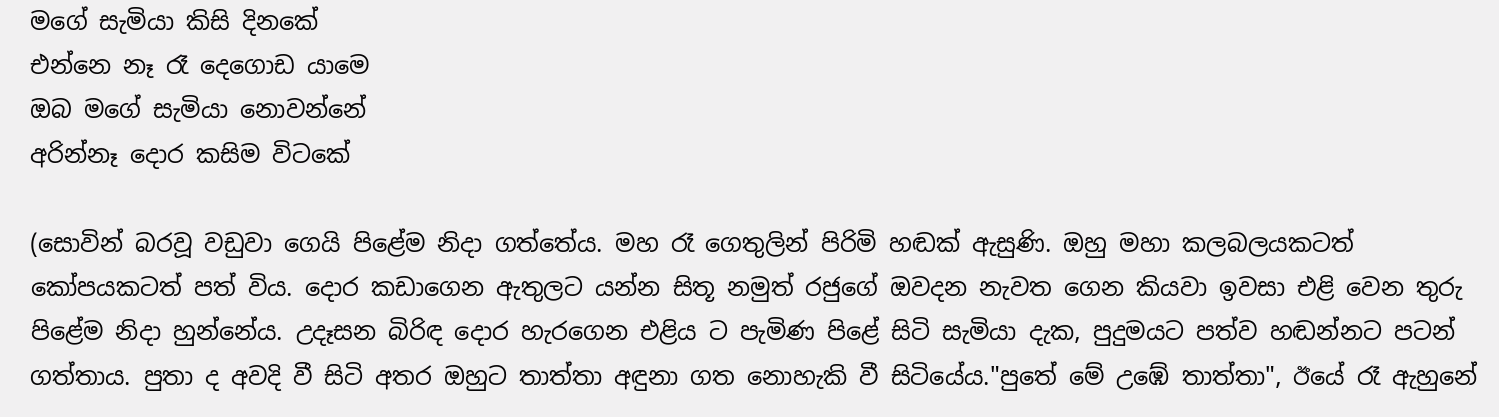මගේ සැමියා කිසි දිනකේ
එන්නෙ නෑ රෑ දෙගොඩ යාමෙ
ඔබ මගේ සැමියා නොවන්නේ
අරින්නෑ දොර කසිම විටකේ

(සොවින් බරවූ වඩුවා ගෙයි පිළේම නිදා ගත්තේය. මහ රෑ ගෙතුලින් පිරිමි හඬක් ඇසුණි. ඔහු මහා කලබලයකටත් කෝපයකටත් පත් විය. දොර කඩාගෙන ඇතුලට යන්න සිතූ නමුත් රජුගේ ඔවදන නැවත ගෙන කියවා ඉවසා එළි වෙන තුරු පිළේම නිදා හුන්නේය. උදෑසන බිරිඳ දොර හැරගෙන එළිය ට පැමිණ පිළේ සිටි සැමියා දැක, පුදුමයට පත්ව හඬන්නට පටන් ගත්තාය. පුතා ද අවදි වී සිටි අතර ඔහුට තාත්තා අඳුනා ගත නොහැකි වී සිටියේය."පුතේ මේ උඹේ තාත්තා", ඊයේ රෑ ඇහුනේ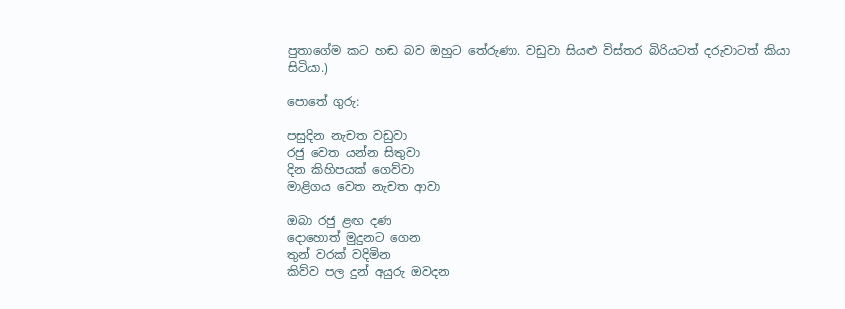පුතාගේම කට හඬ බව ඔහුට තේරුණා. වඩුවා සියළු විස්තර බිරියටත් දරුවාටත් කියා සිටියා.)

පොතේ ගුරු:

පසුදින නැචත වඩුවා
රජු වෙත යන්න සිතුවා
දින කිහිපයක් ගෙව්වා
මාළිගය වෙත නැචත ආවා

ඔබා රජු ළඟ දණ
දොහොත් මුදුනට ගෙන
තුන් වරක් වදිමින
කිව්ව පල දුන් අයුරු ඔවදන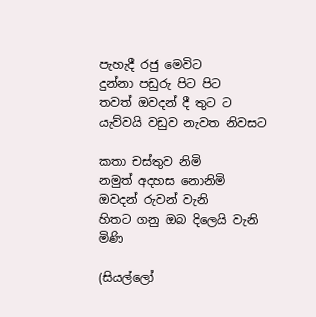පැහැදී රජු මෙවිට
දුන්නා පඩුරු පිට පිට
තවත් ඔවදන් දී තුට ට
යැව්වයි වඩුව නැවත නිවසට

කතා චස්තුව නිමි
නමුත් අදහස නොනිමි
ඔවදන් රුවන් වැනි
හිතට ගනු ඔබ දිලෙයි වැනි මිණි

(සියල්ලෝ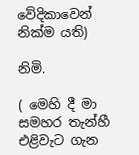වේදිකාවෙන් නික්ම යති)

නිමි.

( මෙහි දී මා සමහර තැන්හී එළිවැට ගැන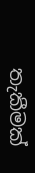තැකීමක්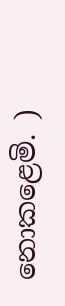නොකළෙමි. )